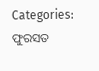Categories: ଫୁରସତ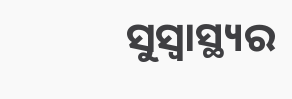ସୁସ୍ବାସ୍ଥ୍ୟର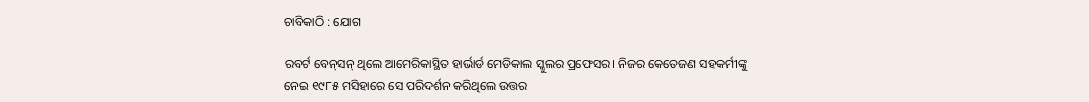ଚାବିକାଠି : ଯୋଗ

ରବର୍ଟ ବେନ୍‌ସନ୍‌ ଥିଲେ ଆମେରିକାସ୍ଥିତ ହାର୍ଭାର୍ଡ ମେଡିକାଲ ସ୍କୁଲର ପ୍ରଫେସର। ନିଜର କେତେଜଣ ସହକର୍ମୀଙ୍କୁ ନେଇ ୧୯୮୫ ମସିହାରେ ସେ ପରିଦର୍ଶନ କରିଥିଲେ ଉତ୍ତର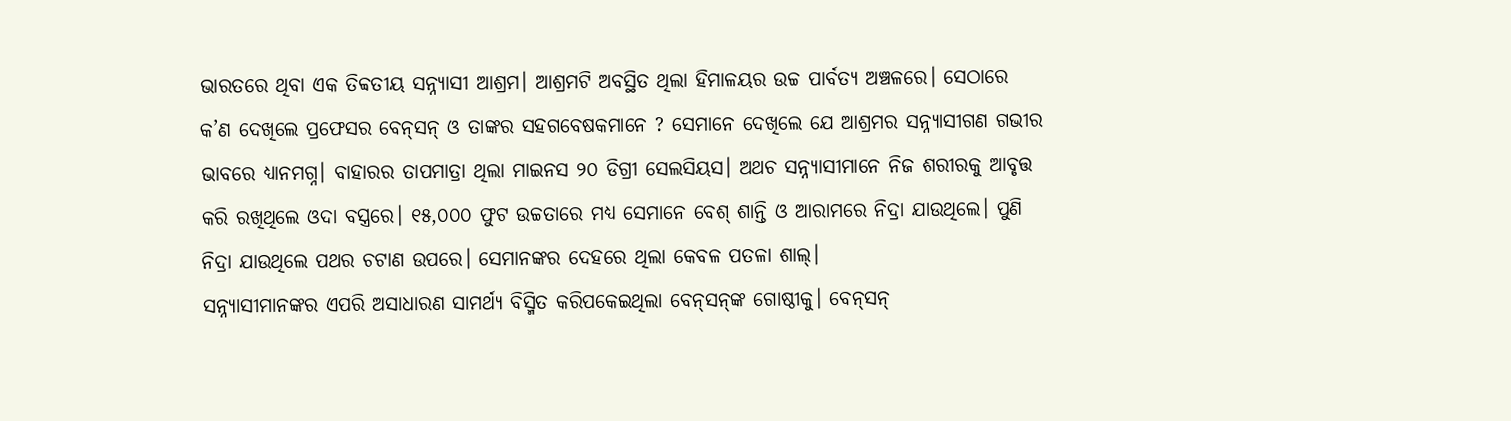ଭାରତରେ ଥିବା ଏକ ତିବ୍ବତୀୟ ସନ୍ନ୍ୟାସୀ ଆଶ୍ରମ। ଆଶ୍ରମଟି ଅବସ୍ଥିତ ଥିଲା ହିମାଳୟର ଉଚ୍ଚ ପାର୍ବତ୍ୟ ଅଞ୍ଚଳରେ। ସେଠାରେ କ’ଣ ଦେଖିଲେ ପ୍ରଫେସର ବେନ୍‌ସନ୍‌ ଓ ତାଙ୍କର ସହଗବେଷକମାନେ ? ସେମାନେ ଦେଖିଲେ ଯେ ଆଶ୍ରମର ସନ୍ନ୍ୟାସୀଗଣ ଗଭୀର ଭାବରେ ଧ୍ୟାନମଗ୍ନ। ବାହାରର ତାପମାତ୍ରା ଥିଲା ମାଇନସ ୨୦ ଡିଗ୍ରୀ ସେଲସିୟସ। ଅଥଚ ସନ୍ନ୍ୟାସୀମାନେ ନିଜ ଶରୀରକୁ ଆବୃତ୍ତ କରି ରଖିଥିଲେ ଓଦା ବସ୍ତ୍ରରେ। ୧୫,୦୦୦ ଫୁଟ ଉଚ୍ଚତାରେ ମଧ୍ୟ ସେମାନେ ବେଶ୍‌ ଶାନ୍ତି ଓ ଆରାମରେ ନିଦ୍ରା ଯାଉଥିଲେ। ପୁଣି ନିଦ୍ରା ଯାଉଥିଲେ ପଥର ଚଟାଣ ଉପରେ। ସେମାନଙ୍କର ଦେହରେ ଥିଲା କେବଳ ପତଳା ଶାଲ୍‌।
ସନ୍ନ୍ୟାସୀମାନଙ୍କର ଏପରି ଅସାଧାରଣ ସାମର୍ଥ୍ୟ ବିସ୍ମିତ କରିପକେଇଥିଲା ବେନ୍‌ସନ୍‌ଙ୍କ ଗୋଷ୍ଠୀକୁ। ବେନ୍‌ସନ୍‌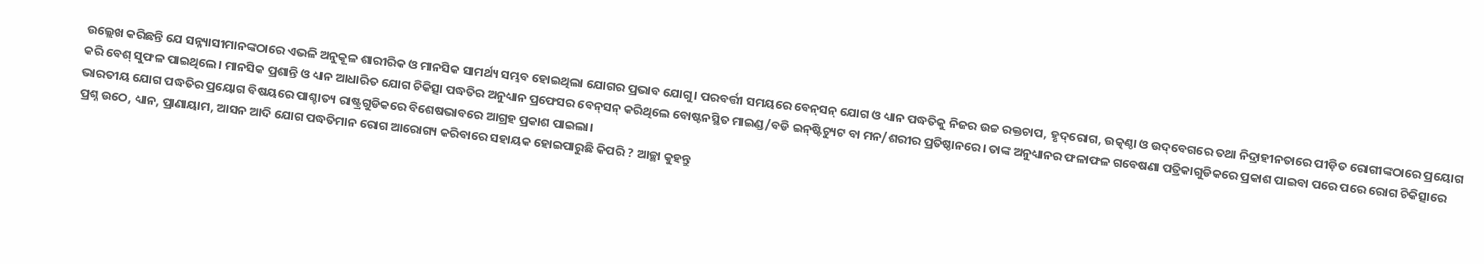ଉଲ୍ଲେଖ କରିଛନ୍ତି ଯେ ସନ୍ନ୍ୟାସୀମାନଙ୍କଠାରେ ଏଭଳି ଅନୁକୂଳ ଶାରୀରିକ ଓ ମାନସିକ ସାମର୍ଥ୍ୟ ସମ୍ଭବ ହୋଇଥିଲା ଯୋଗର ପ୍ରଭାବ ଯୋଗୁ। ପରବର୍ତ୍ତୀ ସମୟରେ ବେନ୍‌ସନ୍‌ ଯୋଗ ଓ ଧ୍ୟାନ ପଦ୍ଧତିକୁ ନିଜର ଉଚ୍ଚ ରକ୍ତଚାପ, ହୃଦ୍‌ରୋଗ, ଉତ୍କଣ୍ଠା ଓ ଉଦ୍‌ବେଗରେ ତଥା ନିଦ୍ରାହୀନତାରେ ପୀଡ଼ିତ ରୋଗୀଙ୍କଠାରେ ପ୍ରୟୋଗ କରି ବେଶ୍‌ ସୁଫଳ ପାଇଥିଲେ। ମାନସିକ ପ୍ରଶାନ୍ତି ଓ ଧ୍ୟାନ ଆଧାରିତ ଯୋଗ ଚିକିତ୍ସା ପଦ୍ଧତିର ଅନୁଧ୍ୟାନ ପ୍ରଫେସର ବେନ୍‌ସନ୍‌ କରିଥିଲେ ବୋଷ୍ଟନସ୍ଥିତ ମାଇଣ୍ଡ/ବଡି ଇନ୍‌ଷ୍ଟିଚ୍ୟୁଟ ବା ମନ/ଶରୀର ପ୍ରତିଷ୍ଠାନରେ। ତାଙ୍କ ଅନୁଧ୍ୟାନର ଫଳାଫଳ ଗବେଷଣା ପତ୍ରିକାଗୁଡିକରେ ପ୍ରକାଶ ପାଇବା ପରେ ପରେ ରୋଗ ଚିକିତ୍ସାରେ ଭାରତୀୟ ଯୋଗ ପଦ୍ଧତିର ପ୍ରୟୋଗ ବିଷୟରେ ପାଶ୍ଚାତ୍ୟ ରାଷ୍ଟ୍ରଗୁଡିକରେ ବିଶେଷଭାବରେ ଆଗ୍ରହ ପ୍ରକାଶ ପାଇଲା।
ପ୍ରଶ୍ନ ଉଠେ, ଧ୍ୟାନ, ପ୍ରାଣାୟାମ, ଆସନ ଆଦି ଯୋଗ ପଦ୍ଧତିମାନ ରୋଗ ଆରୋଗ୍ୟ କରିବାରେ ସହାୟକ ହୋଇପାରୁଛି କିପରି ? ଆଚ୍ଛା କୁହନ୍ତୁ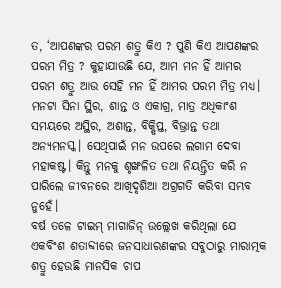ତ, ‘ଆପଣଙ୍କର ପରମ ଶତ୍ରୁ କିଏ ? ପୁଣି କିଏ ଆପଣଙ୍କର ପରମ ମିତ୍ର ? କୁହାଯାଉଛି ଯେ, ଆମ ମନ ହିଁ ଆମର ପରମ ଶତ୍ରୁ ଆଉ ସେହି ମନ ହିଁ ଆମର ପରମ ମିତ୍ର ମଧ୍ୟ। ମନଟା ସିନା ସ୍ଥିର, ଶାନ୍ତ ଓ ଏକାଗ୍ର, ମାତ୍ର ଅଧିକାଂଶ ସମୟରେ ଅସ୍ଥିର, ଅଶାନ୍ତ, ବିକ୍ଷିପ୍ତ, ବିଭ୍ରାନ୍ତ ତଥା ଅନ୍ୟମନସ୍କ। ସେଥିପାଇଁ ମନ ଉପରେ ଲଗାମ ଦେବା ମହାକଷ୍ଟ। କିନ୍ତୁ ମନକୁ ଶୃଙ୍ଖଳିତ ତଥା ନିୟନ୍ତ୍ରିତ କରି ନ ପାରିଲେ ଜୀବନରେ ଆଖିଦୃଶିଆ ଅଗ୍ରଗତି କରିବା ସମ୍ଭବ ନୁହେଁ।
ବର୍ଷ ତଳେ ଟାଇମ୍‌ ମାଗାଜିନ୍‌ ଉଲ୍ଲେଖ କରିଥିଲା ଯେ ଏକବିଂଶ ଶତାବ୍ଦୀରେ ଜନସାଧାରଣଙ୍କର ସବୁଠାରୁ ମାରାତ୍ମକ ଶତ୍ରୁ ହେଉଛି ମାନସିକ ଚାପ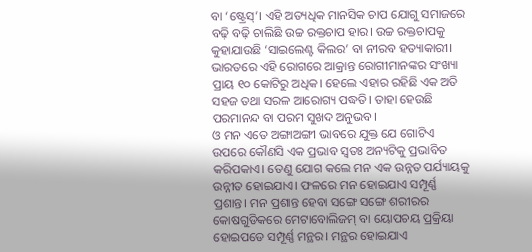ବା ‘ଷ୍ଟ୍ରେସ୍‌’। ଏହି ଅତ୍ୟଧିକ ମାନସିକ ଚାପ ଯୋଗୁ ସମାଜରେ ବଢ଼ି ବଢ଼ି ଚାଲିଛି ଉଚ୍ଚ ରକ୍ତଚାପ ହାର। ଉଚ୍ଚ ରକ୍ତଚାପକୁ କୁହାଯାଉଛି ‘ସାଇଲେଣ୍ଟ କିଲର’ ବା ନୀରବ ହତ୍ୟାକାରୀ। ଭାରତରେ ଏହି ରୋଗରେ ଆକ୍ରାନ୍ତ ରୋଗୀମାନଙ୍କର ସଂଖ୍ୟା ପ୍ରାୟ ୧୦ କୋଟିରୁ ଅଧିକ। ହେଲେ ଏହାର ରହିଛି ଏକ ଅତି ସହଜ ତଥା ସରଳ ଆରୋଗ୍ୟ ପଦ୍ଧତି। ତାହା ହେଉଛି ପରମାନନ୍ଦ ବା ପରମ ସୁଖଦ ଅନୁଭବ।
ଓ ମନ ଏତେ ଅଙ୍ଗାଅଙ୍ଗୀ ଭାବରେ ଯୁକ୍ତ ଯେ ଗୋଟିଏ ଉପରେ କୌଣସି ଏକ ପ୍ରଭାବ ସ୍ବତଃ ଅନ୍ୟଟିକୁ ପ୍ରଭାବିତ କରିପକାଏ। ତେଣୁ ଯୋଗ କଲେ ମନ ଏକ ଉନ୍ନତ ପର୍ଯ୍ୟାୟକୁ ଉନ୍ନୀତ ହୋଇଯାଏ। ଫଳରେ ମନ ହୋଇଯାଏ ସମ୍ପୂର୍ଣ୍ଣ ପ୍ରଶାନ୍ତ। ମନ ପ୍ରଶାନ୍ତ ହେବା ସଙ୍ଗେ ସଙ୍ଗେ ଶରୀରର କୋଷଗୁଡିକରେ ମେଟାବୋଲିଜମ୍‌ ବା ୟୋପଚୟ ପ୍ରକ୍ରିୟା ହୋଇପଡେ ସମ୍ପୂର୍ଣ୍ଣ ମନ୍ଥର। ମନ୍ଥର ହୋଇଯାଏ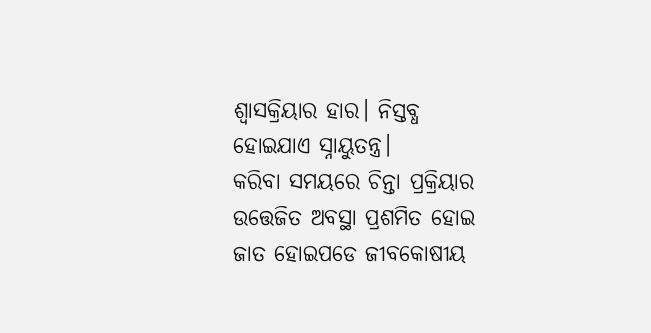ଶ୍ୱାସକ୍ରିୟାର ହାର। ନିସ୍ତବ୍ଧ ହୋଇଯାଏ ସ୍ନାୟୁତନ୍ତ୍ର।
କରିବା ସମୟରେ ଚିନ୍ତା ପ୍ରକ୍ରିୟାର ଉତ୍ତେଜିତ ଅବସ୍ଥା ପ୍ରଶମିତ ହୋଇ ଜାତ ହୋଇପଡେ ଜୀବକୋଷୀୟ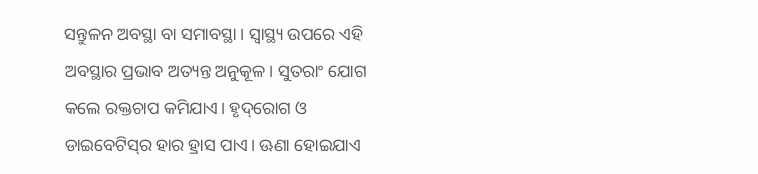ସନ୍ତୁଳନ ଅବସ୍ଥା ବା ସମାବସ୍ଥା। ସ୍ବାସ୍ଥ୍ୟ ଉପରେ ଏହି ଅବସ୍ଥାର ପ୍ରଭାବ ଅତ୍ୟନ୍ତ ଅନୁକୂଳ। ସୁତରାଂ ଯୋଗ କଲେ ରକ୍ତଚାପ କମିଯାଏ। ହୃଦ୍‌ରୋଗ ଓ ଡାଇବେଟିସ୍‌ର ହାର ହ୍ରାସ ପାଏ। ଊଣା ହୋଇଯାଏ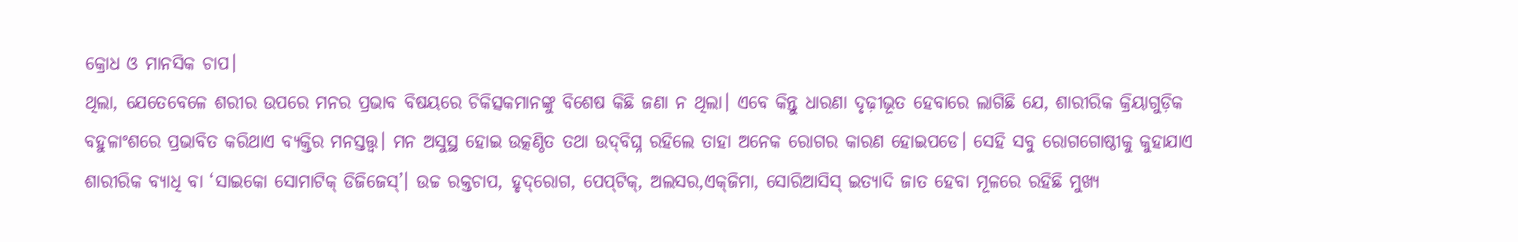କ୍ରୋଧ ଓ ମାନସିକ ଚାପ।
ଥିଲା, ଯେତେବେଳେ ଶରୀର ଉପରେ ମନର ପ୍ରଭାବ ବିଷୟରେ ଚିକିତ୍ସକମାନଙ୍କୁ ବିଶେଷ କିଛି ଜଣା ନ ଥିଲା। ଏବେ କିନ୍ତୁ ଧାରଣା ଦୃଢ଼ୀଭୂତ ହେବାରେ ଲାଗିଛି ଯେ, ଶାରୀରିକ କ୍ରିୟାଗୁଡ଼ିକ ବହୁଳାଂଶରେ ପ୍ରଭାବିତ କରିଥାଏ ବ୍ୟକ୍ତିର ମନସ୍ତତ୍ତ୍ୱ। ମନ ଅସୁସ୍ଥ ହୋଇ ଉତ୍କଣ୍ଠିତ ତଥା ଉଦ୍‌ବିଘ୍ନ ରହିଲେ ତାହା ଅନେକ ରୋଗର କାରଣ ହୋଇପଡେ। ସେହି ସବୁ ରୋଗଗୋଷ୍ଠୀକୁ କୁହାଯାଏ ଶାରୀରିକ ବ୍ୟାଧି ବା ‘ସାଇକୋ ସୋମାଟିକ୍‌ ଡିଜିଜେସ୍‌’। ଉଚ୍ଚ ରକ୍ତଚାପ, ହୃଦ୍‌ରୋଗ, ପେପ୍‌ଟିକ୍‌, ଅଲସର,ଏକ୍‌ଜିମା, ସୋରିଆସିସ୍‌ ଇତ୍ୟାଦି ଜାତ ହେବା ମୂଳରେ ରହିଛି ମୁଖ୍ୟ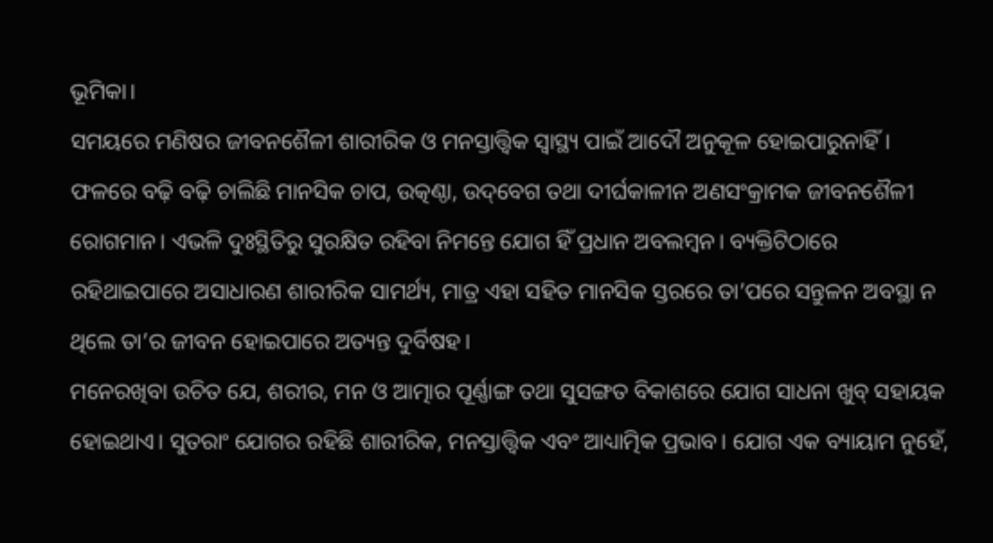ଭୂମିକା।
ସମୟରେ ମଣିଷର ଜୀବନଶୈଳୀ ଶାରୀରିକ ଓ ମନସ୍ତାତ୍ତ୍ୱିକ ସ୍ବାସ୍ଥ୍ୟ ପାଇଁ ଆଦୌ ଅନୁକୂଳ ହୋଇପାରୁନାହିଁ। ଫଳରେ ବଢ଼ି ବଢ଼ି ଚାଲିଛି ମାନସିକ ଚାପ, ଉତ୍କଣ୍ଠା, ଉଦ୍‌ବେଗ ତଥା ଦୀର୍ଘକାଳୀନ ଅଣସଂକ୍ରାମକ ଜୀବନଶୈଳୀ ରୋଗମାନ। ଏଭଳି ଦୁଃସ୍ଥିତିରୁ ସୁରକ୍ଷିତ ରହିବା ନିମନ୍ତେ ଯୋଗ ହିଁ ପ୍ରଧାନ ଅବଲମ୍ବନ। ବ୍ୟକ୍ତିଟିଠାରେ ରହିଥାଇପାରେ ଅସାଧାରଣ ଶାରୀରିକ ସାମର୍ଥ୍ୟ, ମାତ୍ର ଏହା ସହିତ ମାନସିକ ସ୍ତରରେ ତା’ପରେ ସନ୍ତୁଳନ ଅବସ୍ଥା ନ ଥିଲେ ତା’ର ଜୀବନ ହୋଇପାରେ ଅତ୍ୟନ୍ତ ଦୁର୍ବିଷହ।
ମନେରଖିବା ଉଚିତ ଯେ, ଶରୀର, ମନ ଓ ଆତ୍ମାର ପୂର୍ଣ୍ଣାଙ୍ଗ ତଥା ସୁସଙ୍ଗତ ବିକାଶରେ ଯୋଗ ସାଧନା ଖୁବ୍‌ ସହାୟକ ହୋଇଥାଏ। ସୁତରାଂ ଯୋଗର ରହିଛି ଶାରୀରିକ, ମନସ୍ତାତ୍ତ୍ୱିକ ଏବଂ ଆଧ୍ୟାତ୍ମିକ ପ୍ରଭାବ। ଯୋଗ ଏକ ବ୍ୟାୟାମ ନୁହେଁ,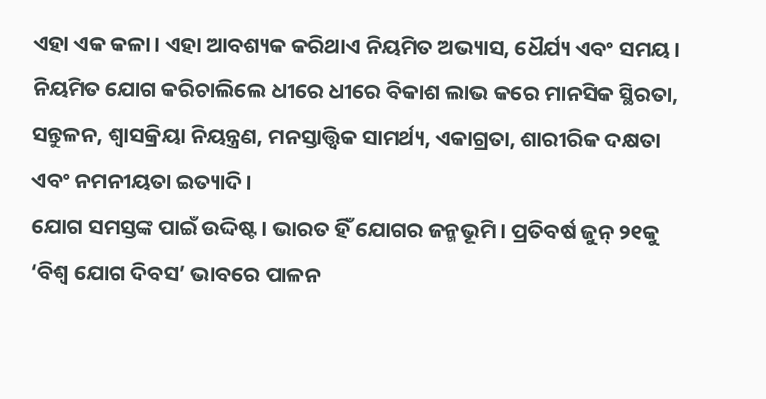ଏହା ଏକ କଳା। ଏହା ଆବଶ୍ୟକ କରିଥାଏ ନିୟମିତ ଅଭ୍ୟାସ, ଧୈର୍ଯ୍ୟ ଏବଂ ସମୟ। ନିୟମିତ ଯୋଗ କରିଚାଲିଲେ ଧୀରେ ଧୀରେ ବିକାଶ ଲାଭ କରେ ମାନସିକ ସ୍ଥିରତା, ସନ୍ତୁଳନ, ଶ୍ୱାସକ୍ରିୟା ନିୟନ୍ତ୍ରଣ, ମନସ୍ତାତ୍ତ୍ୱିକ ସାମର୍ଥ୍ୟ, ଏକାଗ୍ରତା, ଶାରୀରିକ ଦକ୍ଷତା ଏବଂ ନମନୀୟତା ଇତ୍ୟାଦି।
ଯୋଗ ସମସ୍ତଙ୍କ ପାଇଁ ଉଦ୍ଦିଷ୍ଟ। ଭାରତ ହିଁ ଯୋଗର ଜନ୍ମଭୂମି। ପ୍ରତିବର୍ଷ ଜୁନ୍‌ ୨୧କୁ ‘ବିଶ୍ୱ ଯୋଗ ଦିବସ’ ଭାବରେ ପାଳନ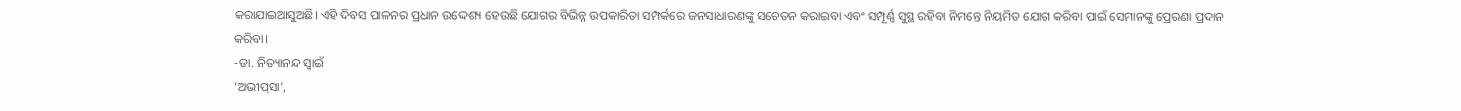କରାଯାଇଆସୁଅଛି। ଏହି ଦିବସ ପାଳନର ପ୍ରଧାନ ଉଦ୍ଦେଶ୍ୟ ହେଉଛି ଯୋଗର ବିଭିନ୍ନ ଉପକାରିତା ସମ୍ପର୍କରେ ଜନସାଧାରଣଙ୍କୁ ସଚେତନ କରାଇବା ଏବଂ ସମ୍ପୂର୍ଣ୍ଣ ସୁସ୍ଥ ରହିବା ନିମନ୍ତେ ନିୟମିତ ଯୋଗ କରିବା ପାଇଁ ସେମାନଙ୍କୁ ପ୍ରେରଣା ପ୍ରଦାନ କରିବା।
-ଡା. ନିତ୍ୟାନନ୍ଦ ସ୍ବାଇଁ
‘ଅଭୀପ୍‌ସା’,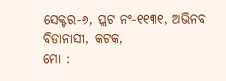ସେକ୍ଟର-୬, ପ୍ଲଟ ନଂ-୧୧୩୧, ଅଭିନବ ବିଡାନାସୀ, କଟକ,
ମୋ :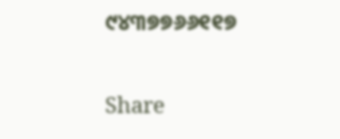୯୪୩୭୭୬୬୧୧୭

Share